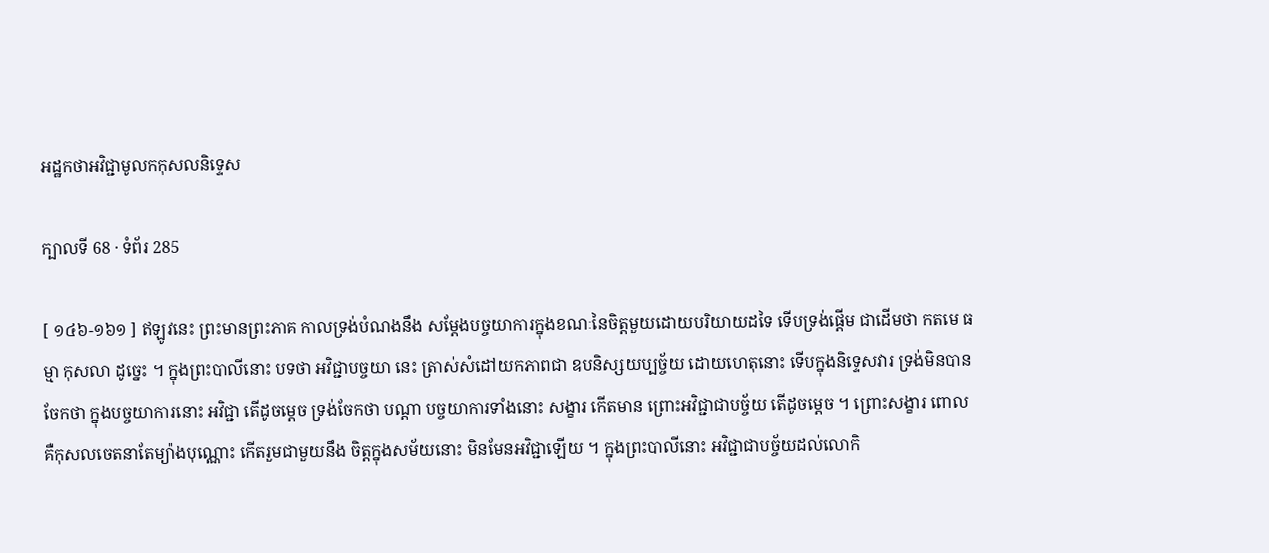អដ្ឋកថាអវិជ្ជាមូលកកុសលនិទ្ទេស

ក្បាលទី 68 · ទំព័រ 285

[ ១៤៦-១៦១ ] ឥឡូវនេះ ព្រះមានព្រះភាគ កាលទ្រង់បំណងនឹង សម្តែងបច្ចយាការក្នុងខណៈនៃចិត្តមួយដោយបរិយាយដទៃ ទើបទ្រង់ផ្តើម ជាដើមថា កតមេ ធម្មា កុសលា ដូច្នេះ ។ ក្នុងព្រះបាលីនោះ បទថា អវិជ្ជាបច្ចយា នេះ ត្រាស់សំដៅយកភាពជា ឧបនិស្សយប្បច្ច័យ ដោយហេតុនោះ ទើបក្នុងនិទ្ទេសវារ ទ្រង់មិនបាន ចែកថា ក្នុងបច្ចយាការនោះ អវិជ្ជា តើដូចម្តេច ទ្រង់ចែកថា បណ្តា បច្ចយាការទាំងនោះ សង្ខារ កើតមាន ព្រោះអវិជ្ជាជាបច្ច័យ តើដូចម្តេច ។ ព្រោះសង្ខារ ពោល គឺកុសលចេតនាតែម្យ៉ាងបុណ្ណោះ កើតរួមជាមួយនឹង ចិត្តក្នុងសម័យនោះ មិនមែនអវិជ្ជាឡើយ ។ ក្នុងព្រះបាលីនោះ អវិជ្ជាជាបច្ច័យដល់លោកិ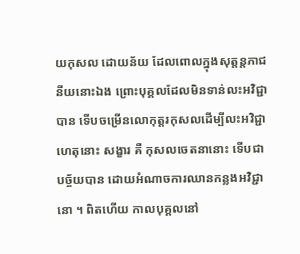យកុសល ដោយន័យ ដែលពោលក្នុងសុត្តន្តភាជនីយនោះឯង ព្រោះបុគ្គលដែលមិនទាន់លះអវិជ្ជា បាន ទើបចម្រើនលោកុត្តរកុសលដើម្បីលះអវិជ្ជា ហេតុនោះ សង្ខារ គឺ កុសលចេតនានោះ ទើបជាបច្ច័យបាន ដោយអំណាចការឈានកន្លងអវិជ្ជានោ ។ ពិតហើយ កាលបុគ្គលនៅ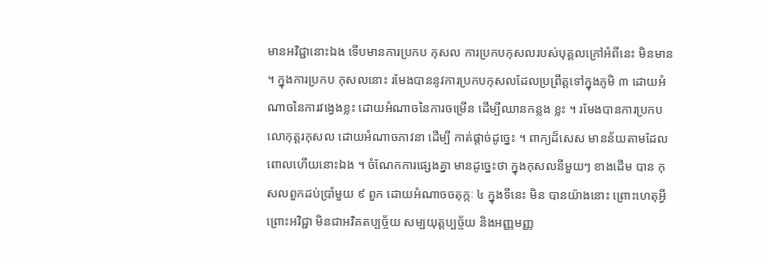មានអវិជ្ជានោះឯង ទើបមានការប្រកប កុសល ការប្រកបកុសលរបស់បុគ្គលក្រៅអំពីនេះ មិនមាន ។ ក្នុងការប្រកប កុសលនោះ រមែងបាននូវការប្រកបកុសលដែលប្រព្រឹត្តទៅក្នុងភូមិ ៣ ដោយអំណាចនៃការវង្វេងខ្លះ ដោយអំណាចនៃការចម្រើន ដើម្បីឈានកន្លង ខ្លះ ។ រមែងបានការប្រកបលោកុត្តរកុសល ដោយអំណាចភាវនា ដើម្បី កាត់ផ្តាច់ដូច្នេះ ។ ពាក្យដ៏សេស មានន័យតាមដែលពោលហើយនោះឯង ។ ចំណែកការផ្សេងគ្នា មានដូច្នេះថា ក្នុងកុសលនីមួយៗ ខាងដើម បាន កុសលពួកដប់ប្រាំមួយ ៩ ពួក ដោយអំណាចចតុក្កៈ ៤ ក្នុងទីនេះ មិន បានយ៉ាងនោះ ព្រោះហេតុអ្វី ព្រោះអវិជ្ជា មិនជាអវិគតប្បច្ច័យ សម្បយុត្តប្បច្ច័យ និងអញ្ញមញ្ញ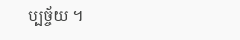ប្បច្ច័យ ។